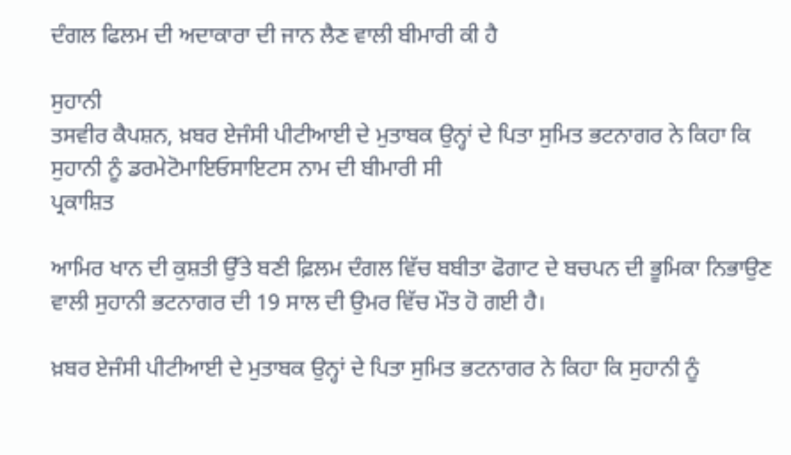ਦੰਗਲ ਫਿਲਮ ਦੀ ਅਦਾਕਾਰਾ ਦੀ ਜਾਨ ਲੈਣ ਵਾਲੀ ਬੀਮਾਰੀ ਕੀ ਹੈ

ਸੁਹਾਨੀ
ਤਸਵੀਰ ਕੈਪਸ਼ਨ, ਖ਼ਬਰ ਏਜੰਸੀ ਪੀਟੀਆਈ ਦੇ ਮੁਤਾਬਕ ਉਨ੍ਹਾਂ ਦੇ ਪਿਤਾ ਸੁਮਿਤ ਭਟਨਾਗਰ ਨੇ ਕਿਹਾ ਕਿ ਸੁਹਾਨੀ ਨੂੰ ਡਰਮੇਟੋਮਾਇਓਸਾਇਟਸ ਨਾਮ ਦੀ ਬੀਮਾਰੀ ਸੀ
ਪ੍ਰਕਾਸ਼ਿਤ

ਆਮਿਰ ਖਾਨ ਦੀ ਕੁਸ਼ਤੀ ਉੱਤੇ ਬਣੀ ਫ਼ਿਲਮ ਦੰਗਲ ਵਿੱਚ ਬਬੀਤਾ ਫੋਗਾਟ ਦੇ ਬਚਪਨ ਦੀ ਭੂਮਿਕਾ ਨਿਭਾਉਣ ਵਾਲੀ ਸੁਹਾਨੀ ਭਟਨਾਗਰ ਦੀ 19 ਸਾਲ ਦੀ ਉਮਰ ਵਿੱਚ ਮੌਤ ਹੋ ਗਈ ਹੈ।

ਖ਼ਬਰ ਏਜੰਸੀ ਪੀਟੀਆਈ ਦੇ ਮੁਤਾਬਕ ਉਨ੍ਹਾਂ ਦੇ ਪਿਤਾ ਸੁਮਿਤ ਭਟਨਾਗਰ ਨੇ ਕਿਹਾ ਕਿ ਸੁਹਾਨੀ ਨੂੰ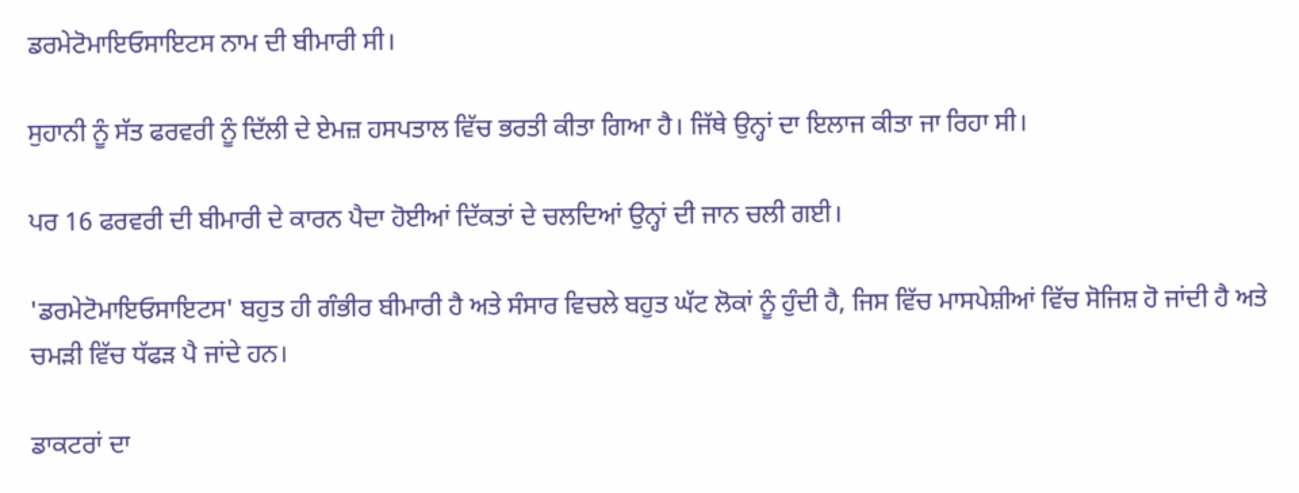ਡਰਮੇਟੋਮਾਇਓਸਾਇਟਸ ਨਾਮ ਦੀ ਬੀਮਾਰੀ ਸੀ।

ਸੁਹਾਨੀ ਨੂੰ ਸੱਤ ਫਰਵਰੀ ਨੂੰ ਦਿੱਲੀ ਦੇ ਏਮਜ਼ ਹਸਪਤਾਲ ਵਿੱਚ ਭਰਤੀ ਕੀਤਾ ਗਿਆ ਹੈ। ਜਿੱਥੇ ਉਨ੍ਹਾਂ ਦਾ ਇਲਾਜ ਕੀਤਾ ਜਾ ਰਿਹਾ ਸੀ।

ਪਰ 16 ਫਰਵਰੀ ਦੀ ਬੀਮਾਰੀ ਦੇ ਕਾਰਨ ਪੈਦਾ ਹੋਈਆਂ ਦਿੱਕਤਾਂ ਦੇ ਚਲਦਿਆਂ ਉਨ੍ਹਾਂ ਦੀ ਜਾਨ ਚਲੀ ਗਈ।

'ਡਰਮੇਟੋਮਾਇਓਸਾਇਟਸ' ਬਹੁਤ ਹੀ ਗੰਭੀਰ ਬੀਮਾਰੀ ਹੈ ਅਤੇ ਸੰਸਾਰ ਵਿਚਲੇ ਬਹੁਤ ਘੱਟ ਲੋਕਾਂ ਨੂੰ ਹੁੰਦੀ ਹੈ, ਜਿਸ ਵਿੱਚ ਮਾਸਪੇਸ਼ੀਆਂ ਵਿੱਚ ਸੋਜਿਸ਼ ਹੋ ਜਾਂਦੀ ਹੈ ਅਤੇ ਚਮੜੀ ਵਿੱਚ ਧੱਫੜ ਪੈ ਜਾਂਦੇ ਹਨ।

ਡਾਕਟਰਾਂ ਦਾ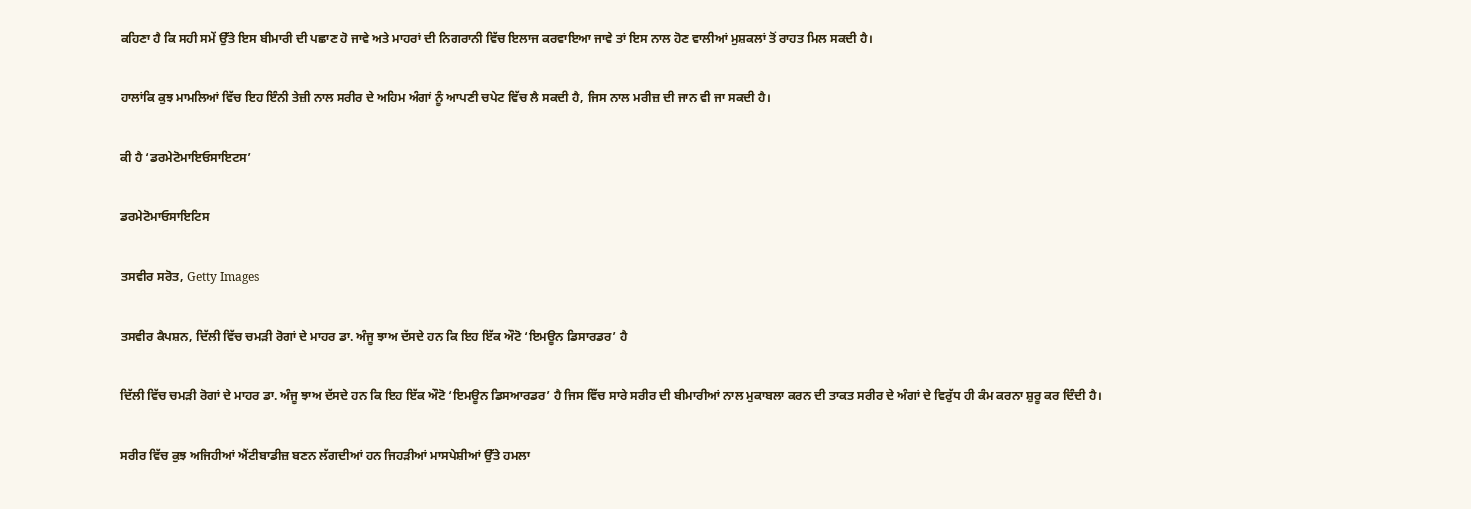ਕਹਿਣਾ ਹੈ ਕਿ ਸਹੀ ਸਮੇਂ ਉੱਤੇ ਇਸ ਬੀਮਾਰੀ ਦੀ ਪਛਾਣ ਹੋ ਜਾਵੇ ਅਤੇ ਮਾਹਰਾਂ ਦੀ ਨਿਗਰਾਨੀ ਵਿੱਚ ਇਲਾਜ ਕਰਵਾਇਆ ਜਾਵੇ ਤਾਂ ਇਸ ਨਾਲ ਹੋਣ ਵਾਲੀਆਂ ਮੁਸ਼ਕਲਾਂ ਤੋਂ ਰਾਹਤ ਮਿਲ ਸਕਦੀ ਹੈ।

ਹਾਲਾਂਕਿ ਕੁਝ ਮਾਮਲਿਆਂ ਵਿੱਚ ਇਹ ਇੰਨੀ ਤੇਜ਼ੀ ਨਾਲ ਸਰੀਰ ਦੇ ਅਹਿਮ ਅੰਗਾਂ ਨੂੰ ਆਪਣੀ ਚਪੇਟ ਵਿੱਚ ਲੈ ਸਕਦੀ ਹੈ, ਜਿਸ ਨਾਲ ਮਰੀਜ਼ ਦੀ ਜਾਨ ਵੀ ਜਾ ਸਕਦੀ ਹੈ।

ਕੀ ਹੈ ‘ਡਰਮੇਟੋਮਾਇਓਸਾਇਟਸ’

ਡਰਮੇਟੋਮਾਓਸਾਇਟਿਸ

ਤਸਵੀਰ ਸਰੋਤ, Getty Images

ਤਸਵੀਰ ਕੈਪਸ਼ਨ, ਦਿੱਲੀ ਵਿੱਚ ਚਮੜੀ ਰੋਗਾਂ ਦੇ ਮਾਹਰ ਡਾ. ਅੰਜੂ ਝਾਅ ਦੱਸਦੇ ਹਨ ਕਿ ਇਹ ਇੱਕ ਔਟੋ ‘ਇਮਊਨ ਡਿਸਾਰਡਰ’ ਹੈ

ਦਿੱਲੀ ਵਿੱਚ ਚਮੜੀ ਰੋਗਾਂ ਦੇ ਮਾਹਰ ਡਾ. ਅੰਜੂ ਝਾਅ ਦੱਸਦੇ ਹਨ ਕਿ ਇਹ ਇੱਕ ਔਟੋ ‘ਇਮਊਨ ਡਿਸਆਰਡਰ’ ਹੈ ਜਿਸ ਵਿੱਚ ਸਾਰੇ ਸਰੀਰ ਦੀ ਬੀਮਾਰੀਆਂ ਨਾਲ ਮੁਕਾਬਲਾ ਕਰਨ ਦੀ ਤਾਕਤ ਸਰੀਰ ਦੇ ਅੰਗਾਂ ਦੇ ਵਿਰੁੱਧ ਹੀ ਕੰਮ ਕਰਨਾ ਸ਼ੁਰੂ ਕਰ ਦਿੰਦੀ ਹੈ।

ਸਰੀਰ ਵਿੱਚ ਕੁਝ ਅਜਿਹੀਆਂ ਐਂਟੀਬਾਡੀਜ਼ ਬਣਨ ਲੱਗਦੀਆਂ ਹਨ ਜਿਹੜੀਆਂ ਮਾਸਪੇਸ਼ੀਆਂ ਉੱਤੇ ਹਮਲਾ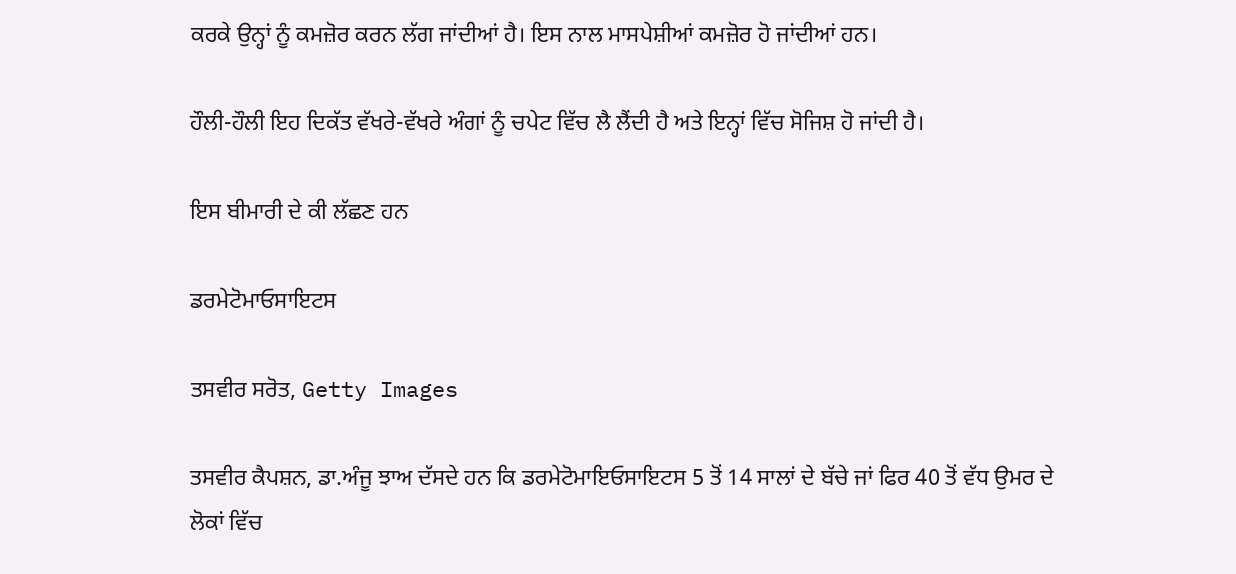ਕਰਕੇ ਉਨ੍ਹਾਂ ਨੂੰ ਕਮਜ਼ੋਰ ਕਰਨ ਲੱਗ ਜਾਂਦੀਆਂ ਹੈ। ਇਸ ਨਾਲ ਮਾਸਪੇਸ਼ੀਆਂ ਕਮਜ਼ੋਰ ਹੋ ਜਾਂਦੀਆਂ ਹਨ।

ਹੌਲੀ-ਹੌਲੀ ਇਹ ਦਿਕੱਤ ਵੱਖਰੇ-ਵੱਖਰੇ ਅੰਗਾਂ ਨੂੰ ਚਪੇਟ ਵਿੱਚ ਲੈ ਲੈਂਦੀ ਹੈ ਅਤੇ ਇਨ੍ਹਾਂ ਵਿੱਚ ਸੋਜਿਸ਼ ਹੋ ਜਾਂਦੀ ਹੈ।

ਇਸ ਬੀਮਾਰੀ ਦੇ ਕੀ ਲੱਛਣ ਹਨ

ਡਰਮੇਟੋਮਾਓਸਾਇਟਸ

ਤਸਵੀਰ ਸਰੋਤ, Getty Images

ਤਸਵੀਰ ਕੈਪਸ਼ਨ, ਡਾ.ਅੰਜੂ ਝਾਅ ਦੱਸਦੇ ਹਨ ਕਿ ਡਰਮੇਟੋਮਾਇਓਸਾਇਟਸ 5 ਤੋਂ 14 ਸਾਲਾਂ ਦੇ ਬੱਚੇ ਜਾਂ ਫਿਰ 40 ਤੋਂ ਵੱਧ ਉਮਰ ਦੇ ਲੋਕਾਂ ਵਿੱਚ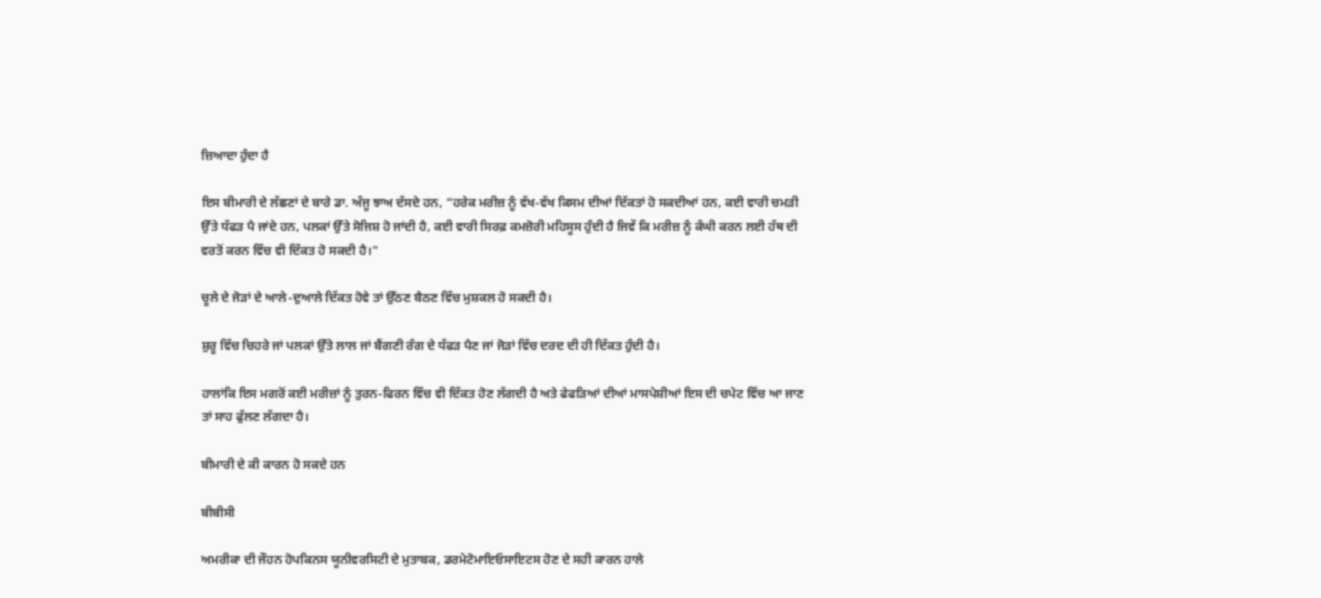ਜ਼ਿਆਦਾ ਹੁੰਦਾ ਹੈ

ਇਸ ਬੀਮਾਰੀ ਦੇ ਲੱਛਣਾਂ ਦੇ ਬਾਰੇ ਡਾ. ਅੰਜੂ ਝਾਅ ਦੱਸਦੇ ਹਨ, “ਹਰੇਕ ਮਰੀਜ਼ ਨੂੰ ਵੱਖ-ਵੱਖ ਕਿਸਮ ਦੀਆਂ ਦਿੱਕਤਾਂ ਹੋ ਸਕਦੀਆਂ ਹਨ, ਕਈ ਵਾਰੀ ਚਮੜੀ ਉੱਤੇ ਧੱਫੜ ਪੈ ਜਾਂਦੇ ਹਨ, ਪਲਕਾਂ ਉੱਤੇ ਸੋਜਿਸ਼ ਹੋ ਜਾਂਦੀ ਹੈ, ਕਈ ਵਾਰੀ ਸਿਰਫ਼ ਕਮਜ਼ੋਰੀ ਮਹਿਸੂਸ ਹੁੰਦੀ ਹੈ ਜਿਵੇਂ ਕਿ ਮਰੀਜ਼ ਨੂੰ ਕੰਘੀ ਕਰਨ ਲਈ ਹੱਥ ਦੀ ਵਰਤੋਂ ਕਰਨ ਵਿੱਚ ਵੀ ਦਿੱਕਤ ਹੋ ਸਕਦੀ ਹੈ।"

ਚੂਲੇ ਦੇ ਜੋੜਾਂ ਦੇ ਆਲੇ-ਦੁਆਲੇ ਦਿੱਕਤ ਹੋਵੇ ਤਾਂ ਉੱਠਣ ਬੈਠਣ ਵਿੱਚ ਮੁਸ਼ਕਲ ਹੋ ਸਕਦੀ ਹੈ।

ਸ਼ੁਰੂ ਵਿੱਚ ਚਿਹਰੇ ਜਾਂ ਪਲਕਾਂ ਉੱਤੇ ਲਾਲ ਜਾਂ ਬੈਂਗਣੀ ਰੰਗ ਦੇ ਧੱਫੜ ਪੈਣ ਜਾਂ ਜੋੜਾਂ ਵਿੱਚ ਦਰਦ ਦੀ ਹੀ ਦਿੱਕਤ ਹੁੰਦੀ ਹੈ।

ਹਾਲਾਂਕਿ ਇਸ ਮਗਰੋਂ ਕਈ ਮਰੀਜ਼ਾਂ ਨੂੰ ਤੁਰਨ-ਫਿਰਨ ਵਿੱਚ ਵੀ ਦਿੱਕਤ ਹੋਣ ਲੱਗਦੀ ਹੈ ਅਤੇ ਫੇਫੜਿਆਂ ਦੀਆਂ ਮਾਸਪੇਸ਼ੀਆਂ ਇਸ ਦੀ ਚਪੇਟ ਵਿੱਚ ਆ ਜਾਣ ਤਾਂ ਸਾਹ ਫੁੱਲਣ ਲੱਗਦਾ ਹੈ।

ਬੀਮਾਰੀ ਦੇ ਕੀ ਕਾਰਨ ਹੋ ਸਕਦੇ ਹਨ

ਬੀਬੀਸੀ

ਅਮਰੀਕਾ ਦੀ ਜੌਹਨ ਹੋਪਕਿਨਸ ਯੂਨੀਵਰਸਿਟੀ ਦੇ ਮੁਤਾਬਕ, ਡਰਮੇਟੋਮਾਇਓਸਾਇਟਸ ਹੋਣ ਦੇ ਸਹੀ ਕਾਰਨ ਹਾਲੇ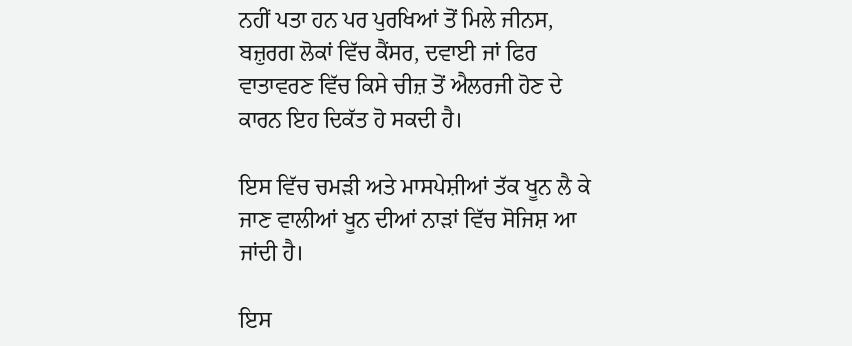ਨਹੀਂ ਪਤਾ ਹਨ ਪਰ ਪੁਰਖਿਆਂ ਤੋਂ ਮਿਲੇ ਜੀਨਸ, ਬਜ਼ੁਰਗ ਲੋਕਾਂ ਵਿੱਚ ਕੈਂਸਰ, ਦਵਾਈ ਜਾਂ ਫਿਰ ਵਾਤਾਵਰਣ ਵਿੱਚ ਕਿਸੇ ਚੀਜ਼ ਤੋਂ ਐਲਰਜੀ ਹੋਣ ਦੇ ਕਾਰਨ ਇਹ ਦਿਕੱਤ ਹੋ ਸਕਦੀ ਹੈ।

ਇਸ ਵਿੱਚ ਚਮੜੀ ਅਤੇ ਮਾਸਪੇਸ਼ੀਆਂ ਤੱਕ ਖੂਨ ਲੈ ਕੇ ਜਾਣ ਵਾਲੀਆਂ ਖੂਨ ਦੀਆਂ ਨਾੜਾਂ ਵਿੱਚ ਸੋਜਿਸ਼ ਆ ਜਾਂਦੀ ਹੈ।

ਇਸ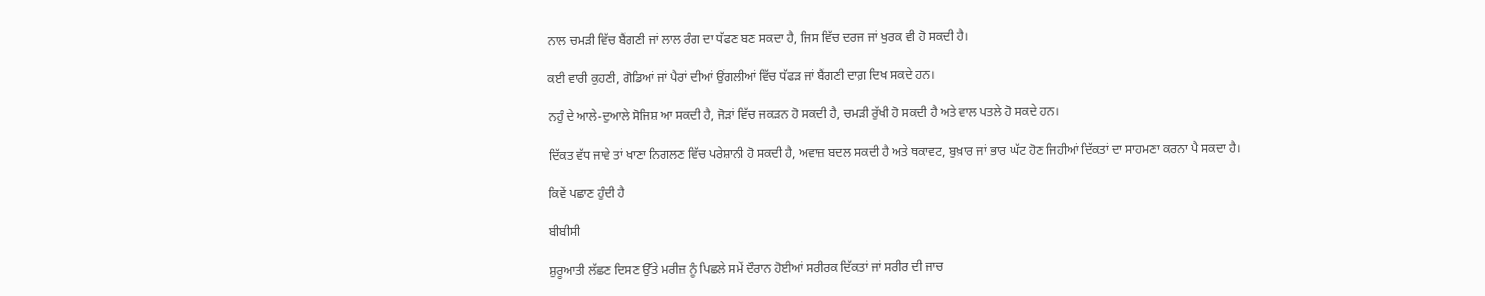ਨਾਲ ਚਮੜੀ ਵਿੱਚ ਬੈਂਗਣੀ ਜਾਂ ਲਾਲ ਰੰਗ ਦਾ ਧੱਫਣ ਬਣ ਸਕਦਾ ਹੈ, ਜਿਸ ਵਿੱਚ ਦਰਜ ਜਾਂ ਖੁਰਕ ਵੀ ਹੋ ਸਕਦੀ ਹੈ।

ਕਈ ਵਾਰੀ ਕੁਹਣੀ, ਗੋਡਿਆਂ ਜਾਂ ਪੈਰਾਂ ਦੀਆਂ ਉਂਗਲੀਆਂ ਵਿੱਚ ਧੱਫੜ ਜਾਂ ਬੈਂਗਣੀ ਦਾਗ਼ ਦਿਖ ਸਕਦੇ ਹਨ।

ਨਹੁੰ ਦੇ ਆਲੇ-ਦੁਆਲੇ ਸੋਜਿਸ਼ ਆ ਸਕਦੀ ਹੈ, ਜੋੜਾਂ ਵਿੱਚ ਜਕੜਨ ਹੋ ਸਕਦੀ ਹੈ, ਚਮੜੀ ਰੁੱਖੀ ਹੋ ਸਕਦੀ ਹੈ ਅਤੇ ਵਾਲ ਪਤਲੇ ਹੋ ਸਕਦੇ ਹਨ।

ਦਿੱਕਤ ਵੱਧ ਜਾਵੇ ਤਾਂ ਖਾਣਾ ਨਿਗਲਣ ਵਿੱਚ ਪਰੇਸ਼ਾਨੀ ਹੋ ਸਕਦੀ ਹੈ, ਅਵਾਜ਼ ਬਦਲ ਸਕਦੀ ਹੈ ਅਤੇ ਥਕਾਵਟ, ਬੁਖ਼ਾਰ ਜਾਂ ਭਾਰ ਘੱਟ ਹੋਣ ਜਿਹੀਆਂ ਦਿੱਕਤਾਂ ਦਾ ਸਾਹਮਣਾ ਕਰਨਾ ਪੈ ਸਕਦਾ ਹੈ।

ਕਿਵੇਂ ਪਛਾਣ ਹੁੰਦੀ ਹੈ

ਬੀਬੀਸੀ

ਸ਼ੁਰੂਆਤੀ ਲੱਛਣ ਦਿਸਣ ਉੱਤੇ ਮਰੀਜ਼ ਨੂੰ ਪਿਛਲੇ ਸਮੇਂ ਦੌਰਾਨ ਹੋਈਆਂ ਸਰੀਰਕ ਦਿੱਕਤਾਂ ਜਾਂ ਸਰੀਰ ਦੀ ਜਾਚ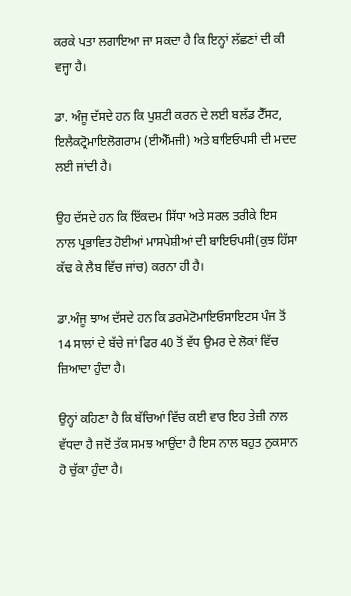ਕਰਕੇ ਪਤਾ ਲਗਾਇਆ ਜਾ ਸਕਦਾ ਹੈ ਕਿ ਇਨ੍ਹਾਂ ਲੱਛਣਾਂ ਦੀ ਕੀ ਵਜ੍ਹਾ ਹੈ।

ਡਾ. ਅੰਜੂ ਦੱਸਦੇ ਹਨ ਕਿ ਪੁਸ਼ਟੀ ਕਰਨ ਦੇ ਲਈ ਬਲੱਡ ਟੈੱਸਟ, ਇਲੈਕਟ੍ਰੋਮਾਇਲੋਗਰਾਮ (ਈਐੱਮਜੀ) ਅਤੇ ਬਾਇਓਪਸੀ ਦੀ ਮਦਦ ਲਈ ਜਾਂਦੀ ਹੈ।

ਉਹ ਦੱਸਦੇ ਹਨ ਕਿ ਇੱਕਦਮ ਸਿੱਧਾ ਅਤੇ ਸਰਲ ਤਰੀਕੇ ਇਸ ਨਾਲ ਪ੍ਰਭਾਵਿਤ ਹੋਈਆਂ ਮਾਸਪੇਸ਼ੀਆਂ ਦੀ ਬਾਇਓਪਸੀ(ਕੁਝ ਹਿੱਸਾ ਕੱਢ ਕੇ ਲੈਬ ਵਿੱਚ ਜਾਂਚ) ਕਰਨਾ ਹੀ ਹੈ।

ਡਾ.ਅੰਜੂ ਝਾਅ ਦੱਸਦੇ ਹਨ ਕਿ ਡਰਮੇਟੋਮਾਇਓਸਾਇਟਸ ਪੰਜ ਤੋਂ 14 ਸਾਲਾਂ ਦੇ ਬੱਚੇ ਜਾਂ ਫਿਰ 40 ਤੋਂ ਵੱਧ ਉਮਰ ਦੇ ਲੋਕਾਂ ਵਿੱਚ ਜ਼ਿਆਦਾ ਹੁੰਦਾ ਹੈ।

ਉਨ੍ਹਾਂ ਕਹਿਣਾ ਹੈ ਕਿ ਬੱਚਿਆਂ ਵਿੱਚ ਕਈ ਵਾਰ ਇਹ ਤੇਜ਼ੀ ਨਾਲ ਵੱਧਦਾ ਹੈ ਜਦੋਂ ਤੱਕ ਸਮਝ ਆਉਂਦਾ ਹੈ ਇਸ ਨਾਲ ਬਹੁਤ ਨੁਕਸਾਨ ਹੋ ਚੁੱਕਾ ਹੁੰਦਾ ਹੈ।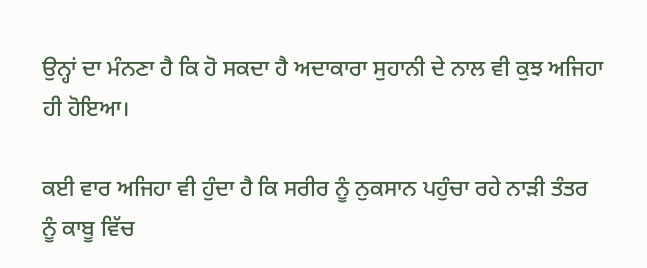ਉਨ੍ਹਾਂ ਦਾ ਮੰਨਣਾ ਹੈ ਕਿ ਹੋ ਸਕਦਾ ਹੈ ਅਦਾਕਾਰਾ ਸੁਹਾਨੀ ਦੇ ਨਾਲ ਵੀ ਕੁਝ ਅਜਿਹਾ ਹੀ ਹੋਇਆ।

ਕਈ ਵਾਰ ਅਜਿਹਾ ਵੀ ਹੁੰਦਾ ਹੈ ਕਿ ਸਰੀਰ ਨੂੰ ਨੁਕਸਾਨ ਪਹੁੰਚਾ ਰਹੇ ਨਾੜੀ ਤੰਤਰ ਨੂੰ ਕਾਬੂ ਵਿੱਚ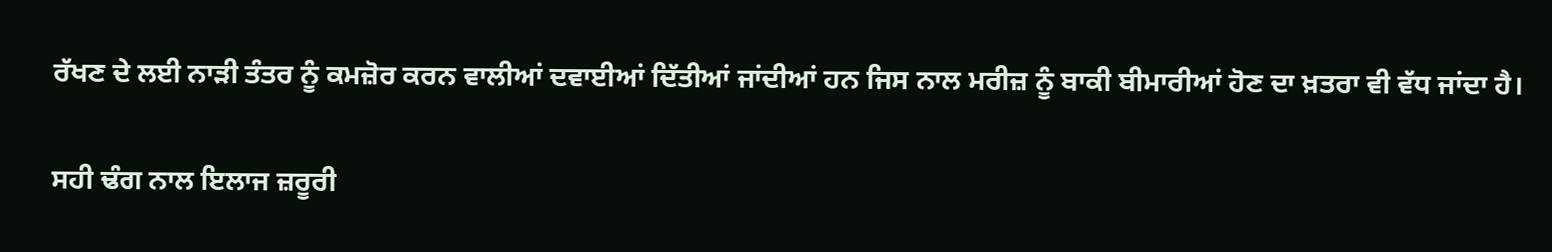ਰੱਖਣ ਦੇ ਲਈ ਨਾੜੀ ਤੰਤਰ ਨੂੰ ਕਮਜ਼ੋਰ ਕਰਨ ਵਾਲੀਆਂ ਦਵਾਈਆਂ ਦਿੱਤੀਆਂ ਜਾਂਦੀਆਂ ਹਨ ਜਿਸ ਨਾਲ ਮਰੀਜ਼ ਨੂੰ ਬਾਕੀ ਬੀਮਾਰੀਆਂ ਹੋਣ ਦਾ ਖ਼ਤਰਾ ਵੀ ਵੱਧ ਜਾਂਦਾ ਹੈ।

ਸਹੀ ਢੰਗ ਨਾਲ ਇਲਾਜ ਜ਼ਰੂਰੀ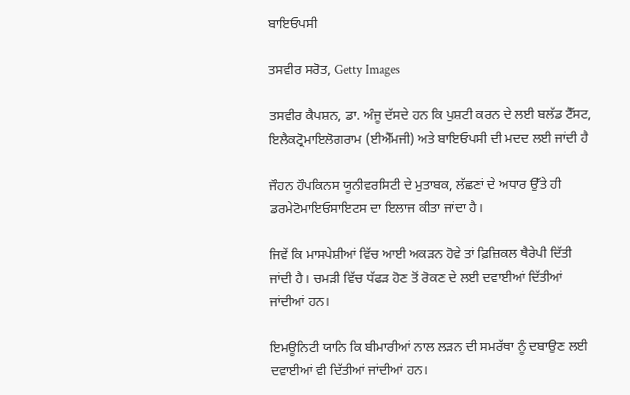ਬਾਇਓਪਸੀ

ਤਸਵੀਰ ਸਰੋਤ, Getty Images

ਤਸਵੀਰ ਕੈਪਸ਼ਨ, ਡਾ. ਅੰਜੂ ਦੱਸਦੇ ਹਨ ਕਿ ਪੁਸ਼ਟੀ ਕਰਨ ਦੇ ਲਈ ਬਲੱਡ ਟੈੱਸਟ, ਇਲੈਕਟ੍ਰੋਮਾਇਲੋਗਰਾਮ (ਈਐੱਮਜੀ) ਅਤੇ ਬਾਇਓਪਸੀ ਦੀ ਮਦਦ ਲਈ ਜਾਂਦੀ ਹੈ

ਜੌਹਨ ਹੌਪਕਿਨਸ ਯੂਨੀਵਰਸਿਟੀ ਦੇ ਮੁਤਾਬਕ, ਲੱਛਣਾਂ ਦੇ ਅਧਾਰ ਉੱਤੇ ਹੀ ਡਰਮੇਟੋਮਾਇਓਸਾਇਟਸ ਦਾ ਇਲਾਜ ਕੀਤਾ ਜਾਂਦਾ ਹੈ।

ਜਿਵੇਂ ਕਿ ਮਾਸਪੇਸ਼ੀਆਂ ਵਿੱਚ ਆਈ ਅਕੜਨ ਹੋਵੇ ਤਾਂ ਫ਼ਿਜ਼ਿਕਲ ਥੈਰੇਪੀ ਦਿੱਤੀ ਜਾਂਦੀ ਹੈ। ਚਮੜੀ ਵਿੱਚ ਧੱਫੜ ਹੋਣ ਤੋਂ ਰੋਕਣ ਦੇ ਲਈ ਦਵਾਈਆਂ ਦਿੱਤੀਆਂ ਜਾਂਦੀਆਂ ਹਨ।

ਇਮਊਨਿਟੀ ਯਾਨਿ ਕਿ ਬੀਮਾਰੀਆਂ ਨਾਲ ਲੜਨ ਦੀ ਸਮਰੱਥਾ ਨੂੰ ਦਬਾਉਣ ਲਈ ਦਵਾਈਆਂ ਵੀ ਦਿੱਤੀਆਂ ਜਾਂਦੀਆਂ ਹਨ।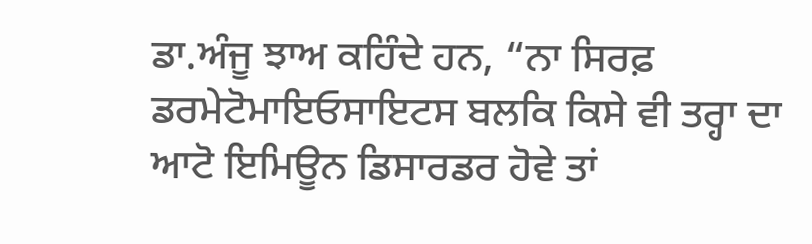ਡਾ.ਅੰਜੂ ਝਾਅ ਕਹਿੰਦੇ ਹਨ, “ਨਾ ਸਿਰਫ਼ ਡਰਮੇਟੋਮਾਇਓਸਾਇਟਸ ਬਲਕਿ ਕਿਸੇ ਵੀ ਤਰ੍ਹਾ ਦਾ ਆਟੋ ਇਮਿਊਨ ਡਿਸਾਰਡਰ ਹੋਵੇ ਤਾਂ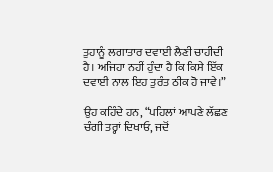ਤੁਹਾਨੂੰ ਲਗਾਤਾਰ ਦਵਾਈ ਲੈਣੀ ਚਾਹੀਦੀ ਹੈ। ਅਜਿਹਾ ਨਹੀਂ ਹੁੰਦਾ ਹੈ ਕਿ ਕਿਸੇ ਇੱਕ ਦਵਾਈ ਨਾਲ ਇਹ ਤੁਰੰਤ ਠੀਕ ਹੋ ਜਾਵੇ।”

ਉਹ ਕਹਿੰਦੇ ਹਨ, “ਪਹਿਲਾਂ ਆਪਣੇ ਲੱਛਣ ਚੰਗੀ ਤਰ੍ਹਾਂ ਦਿਖਾਓ, ਜਦੋਂ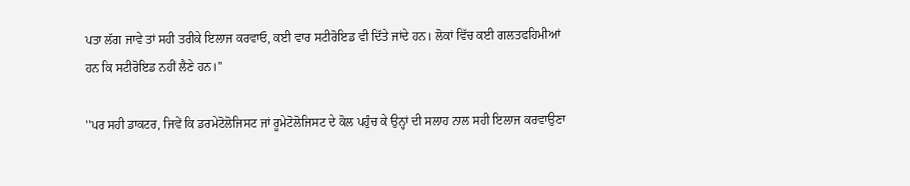ਪਤਾ ਲੱਗ ਜਾਵੇ ਤਾਂ ਸਹੀ ਤਰੀਕੇ ਇਲਾਜ ਕਰਵਾਓ, ਕਈ ਵਾਰ ਸਟੀਰੋਇਡ ਵੀ ਦਿੱਤੇ ਜਾਂਦੇ ਹਨ। ਲੋਕਾਂ ਵਿੱਚ ਕਈ ਗਲਤਫਹਿਮੀਆਂ ਹਨ ਕਿ ਸਟੀਰੋਇਡ ਨਹੀਂ ਲੈਣੇ ਹਨ।''

''ਪਰ ਸਹੀ ਡਾਕਟਰ, ਜਿਵੇਂ ਕਿ ਡਰਮੇਟੋਲੋਜਿਸਟ ਜਾਂ ਰੂਮੇਟੋਲੋਜਿਸਟ ਦੇ ਕੋਲ ਪਹੁੰਚ ਕੇ ਉਨ੍ਹਾਂ ਦੀ ਸਲਾਹ ਨਾਲ ਸਹੀ ਇਲਾਜ ਕਰਵਾਉਣਾ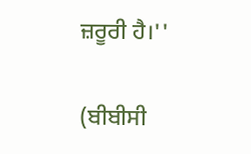ਜ਼ਰੂਰੀ ਹੈ।''

(ਬੀਬੀਸੀ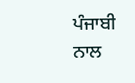ਪੰਜਾਬੀ ਨਾਲ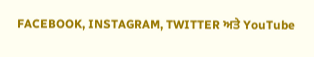FACEBOOK, INSTAGRAM, TWITTER ਅਤੇ YouTube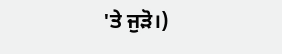'ਤੇ ਜੁੜੋ।)